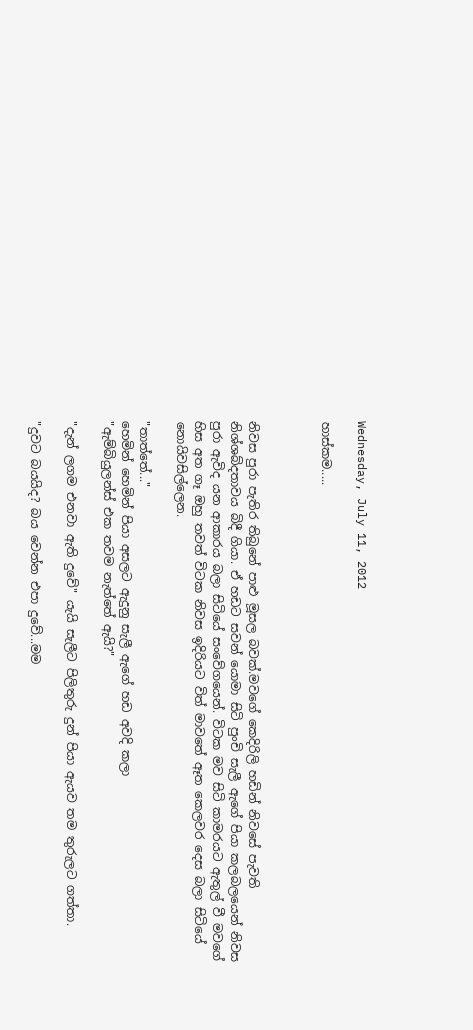Wednesday, July 11, 2012

හාස්කම.....



නිවස පුරා පැතිර තිබුනේ පාළු මූසල බවක්.මවගේ කෙදිරිලි හඩින් නිවසේ පැවති නිශ්ශබ්දතාවය බිදී ගියා. ඒ හඩට සවන් යොමා සිටි පුංචි සැලී ඇගේ පියා කලබලයෙන් නිවස පුරා ඇවිද යන ආකාරය බලා සිටියේ සංවේගයෙන්. විටක මව සිටි කාමරයට ඇතුල් වී මවගේ හිස අත ගෑ ඔහු තවත් විටක නිවස ඉදිරියට විත් මාවතේ ඈත කෙලවර දෙස බලා සිටියේ නොයිවසිල්ලෙන.

"තාත්තේ..."
හෙමින් හෙමින් පියා අසලට ඇදුනු සැලී ඇගේ හඩ අවදි කලා
"ඇම්බියුලන්ස් එක තවම නැත්තේ ඇයි?"

"දැන් ලගම එනවා ඇති දුවේ" යැයි සැලීට පිලිතුරු දුන් පියා ඇයව තම තුරුලට ගත්තා.

"දුවට බයයිද? බය වෙන්න එපා දුවේ...මම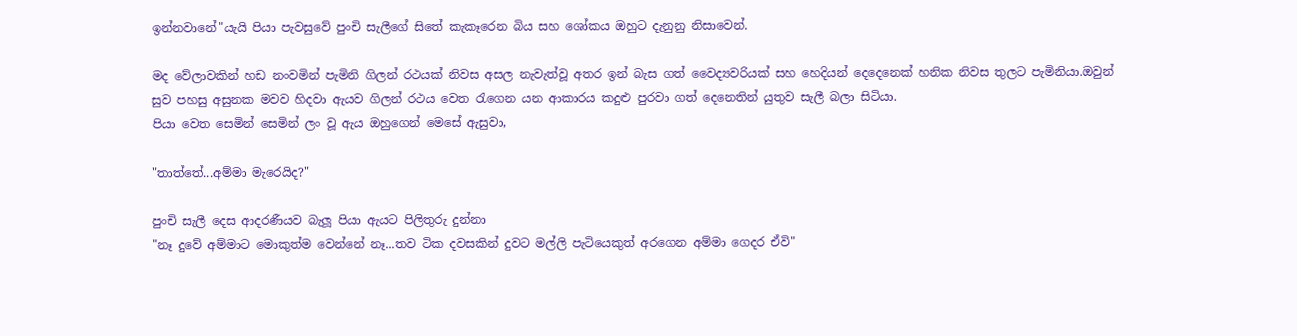ඉන්නවානේ"යැයි පියා පැවසුවේ පුංචි සැලීගේ සිතේ කැකෑරෙන බිය සහ ශෝකය ඔහුට දැනුනු නිසාවෙන්.

මද වේලාවකින් හඩ නංවමින් පැමිනි ගිලන් රථයක් නිවස අසල නැවැත්වූ අතර ඉන් බැස ගත් වෛද්‍යවරියක් සහ හෙදියන් දෙදෙනෙක් හනික නිවස තුලට පැමිනියා.ඔවුන් සුව පහසු අසුනක මවව හිදවා ඇයව ගිලන් රථය වෙත රැගෙන යන ආකාරය කදුළු පුරවා ගත් දෙනෙතින් යුතුව සැලී බලා සිටියා.
පියා වෙත සෙමින් සෙමින් ලං වූ ඇය ඔහුගෙන් මෙසේ ඇසුවා,

"තාත්තේ...අම්මා මැරෙයිද?"

පුංචි සැලී දෙස ආදරණීයව බැලූ පියා ඇයට පිලිතුරු දුන්නා
"නෑ දුවේ අම්මාට මොකුත්ම වෙන්නේ නෑ...තව ටික දවසකින් දුවට මල්ලි පැටියෙකුත් අරගෙන අම්මා ගෙදර ඒවි"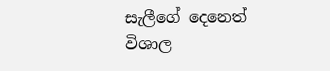සැලීගේ දෙනෙත් විශාල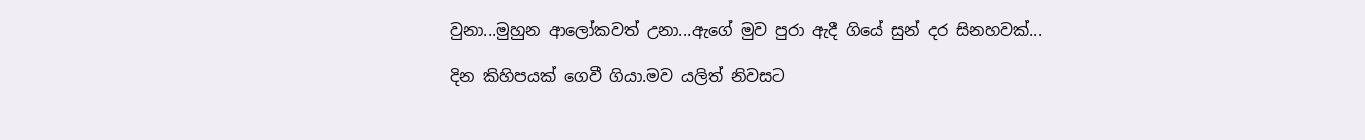වුනා...මුහුන ආලෝකවත් උනා...ඇගේ මුව පුරා ඇදී ගියේ සුන් දර සිනහවක්...

දින කිහිපයක් ගෙවී ගියා.මව යලිත් නිවසට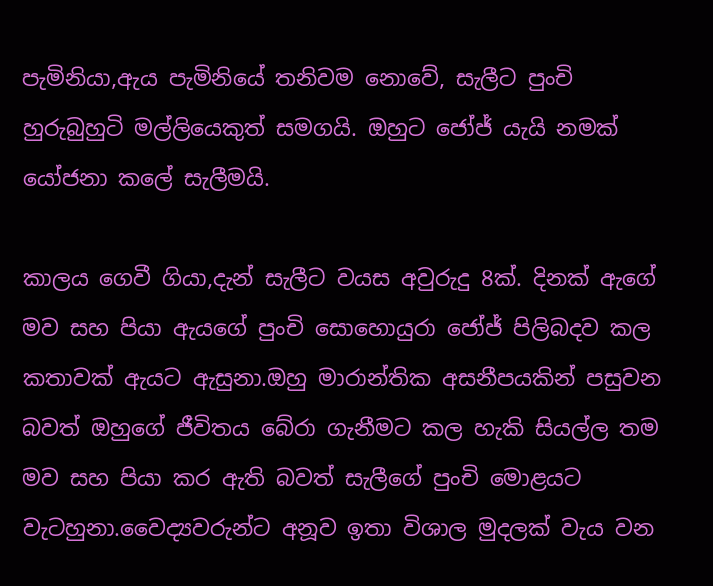පැමිනියා,ඇය පැමිනියේ තනිවම නොවේ, සැලීට පුංචි හුරුබුහුටි මල්ලියෙකුත් සමගයි. ඔහුට ජෝජ් යැයි නමක් යෝජනා කලේ සැලීමයි.

කාලය ගෙවී ගියා,දැන් සැලීට වයස අවුරුදු 8ක්. දිනක් ඇගේ මව සහ පියා ඇයගේ පුංචි සොහොයුරා ජෝජ් පිලිබදව කල කතාවක් ඇයට ඇසුනා.ඔහු මාරාන්තික අසනීපයකින් පසුවන බවත් ඔහුගේ ජීවිතය බේරා ගැනීමට කල හැකි සියල්ල තම මව සහ පියා කර ඇති බවත් සැලීගේ පුංචි මොළයට වැටහුනා.වෛද්‍යවරුන්ට අනූව ඉතා විශාල මුදලක් වැය වන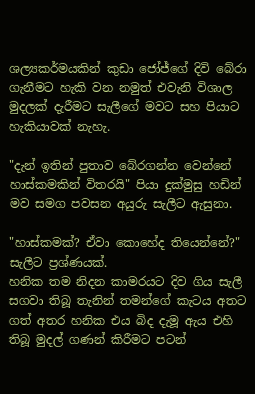ශල්‍යකර්මයකින් කුඩා ජෝජ්ගේ දිවි බේරා ගැනීමට හැකි වන නමුත් එවැනි විශාල මුදලක් දැරීමට සැලීගේ මවට සහ පියාට හැකියාවක් නැහැ.

"දැන් ඉතින් පුතාව බේරගන්න වෙන්නේ හාස්කමකින් විතරයි" පියා දුක්මුසු හඩින් මව සමග පවසන අයුරු සැලීට ඇසුනා.

"හාස්කමක්? ඒවා කොහේද තියෙන්නේ?" සැලීට ප්‍රශ්ණයක්.
හනික තම නිදන කාමරයට දිව ගිය සැලී සගවා තිබූ තැනින් තමන්ගේ කැටය අතට ගත් අතර හනික එය බිද දැමූ ඇය එහි තිබූ මුදල් ගණන් කිරීමට පටන්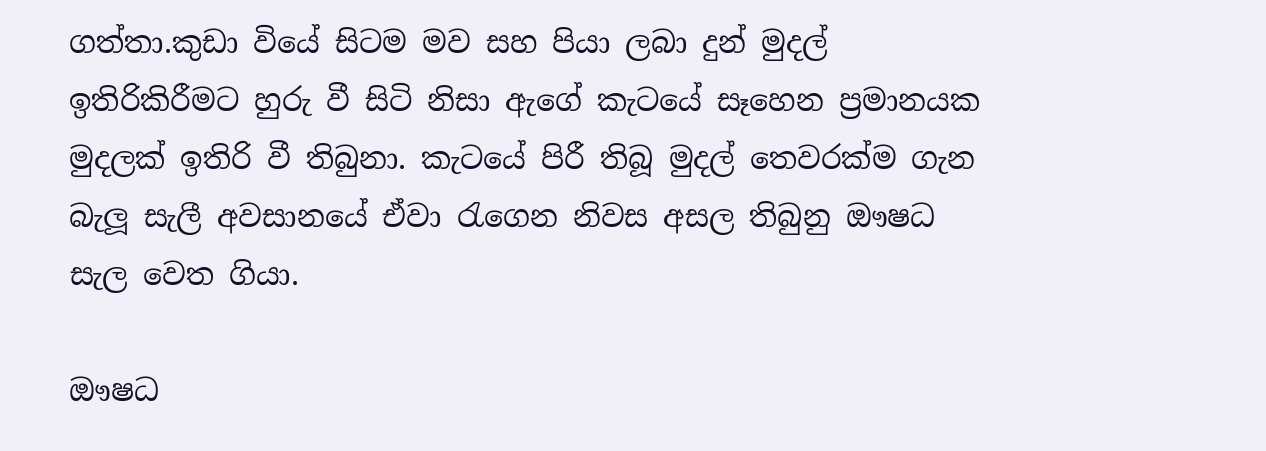ගත්තා.කුඩා වියේ සිටම මව සහ පියා ලබා දුන් මුදල් ඉතිරිකිරීමට හුරු වී සිටි නිසා ඇගේ කැටයේ සෑහෙන ප්‍රමානයක මුදලක් ඉතිරි වී තිබුනා. කැටයේ පිරී තිබූ මුදල් තෙවරක්ම ගැන බැලූ සැලී අවසානයේ ඒවා රැගෙන නිවස අසල තිබුනු ඖෂධ සැල වෙත ගියා.

ඖෂධ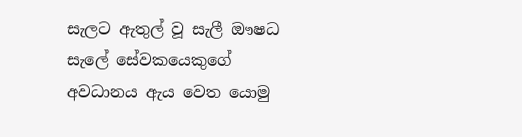සැලට ඇතුල් වූ සැලී ඖෂධ සැලේ සේවකයෙකුගේ අවධානය ඇය වෙත යොමු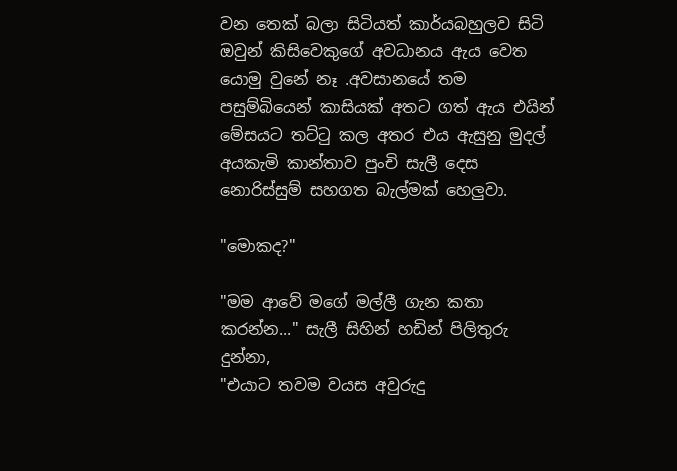වන තෙක් බලා සිටියත් කාර්යබහුලව සිටි ඔවුන් කිසිවෙකුගේ අවධානය ඇය වෙත යොමු වුනේ නෑ .අවසානයේ තම පසුම්බියෙන් කාසියක් අතට ගත් ඇය එයින් මේසයට තට්ටු කල අතර එය ඇසුනු මුදල් අයකැමි කාන්තාව පුංචි සැලී දෙස නොරිස්සුම් සහගත බැල්මක් හෙලුවා.

"මොකද?"

"මම ආවේ මගේ මල්ලී ගැන කතා කරන්න..." සැලී සිහින් හඩින් පිලිතුරු දුන්නා,
"එයාට තවම වයස අවුරුදු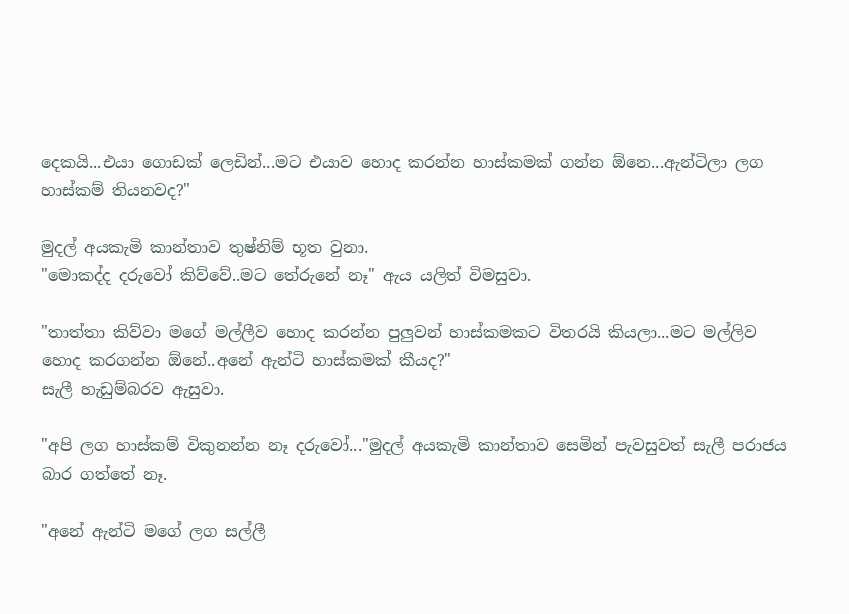දෙකයි...එයා ගොඩක් ලෙඩින්...මට එයාව හොද කරන්න හාස්කමක් ගන්න ඕනෙ...ඇන්ටිලා ලග හාස්කම් තියනවද?"

මුදල් අයකැමි කාන්තාව තුෂ්නිම් භූත වුනා.
"මොකද්ද දරුවෝ කිව්වේ..මට තේරුනේ නෑ" ඇය යලිත් විමසුවා.

"තාත්තා කිව්වා මගේ මල්ලීව හොද කරන්න පුලුවන් හාස්කමකට විතරයි කියලා...මට මල්ලිව හොද කරගන්න ඕනේ..අනේ ඇන්ටි හාස්කමක් කීයද?"
සැලී හැඩුම්බරව ඇසුවා.

"අපි ලග හාස්කම් විකුනන්න නෑ දරුවෝ..."මුදල් අයකැමි කාන්තාව සෙමින් පැවසුවත් සැලී පරාජය බාර ගත්තේ නෑ.

"අනේ ඇන්ටි මගේ ලග සල්ලී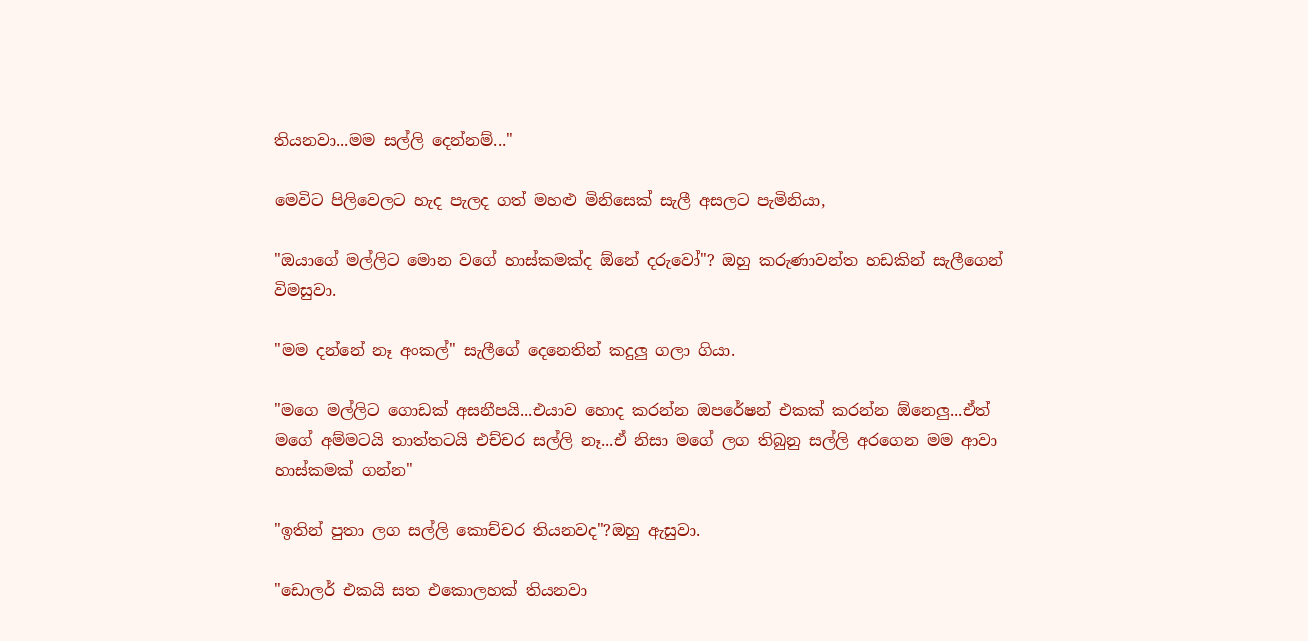තියනවා...මම සල්ලි දෙන්නම්..."

මෙවිට පිලිවෙලට හැද පැලද ගත් මහළු මිනිසෙක් සැලී අසලට පැමිනියා,

"ඔයාගේ මල්ලිට මොන වගේ හාස්කමක්ද ඕනේ දරුවෝ"? ඔහු කරුණාවන්ත හඩකින් සැලීගෙන් විමසුවා.

"මම දන්නේ නෑ අංකල්" සැලීගේ දෙනෙතින් කදුලු ගලා ගියා.

"මගෙ මල්ලිට ගොඩක් අසනීපයි...එයාව හොද කරන්න ඔපරේෂන් එකක් කරන්න ඕනෙලු...ඒත් මගේ අම්මටයි තාත්තටයි එච්චර සල්ලි නෑ...ඒ නිසා මගේ ලග තිබුනු සල්ලි අරගෙන මම ආවා හාස්කමක් ගන්න"

"ඉතින් පුතා ලග සල්ලි කොච්චර තියනවද"?ඔහු ඇසුවා.

"ඩොලර් එකයි සත එකොලහක් තියනවා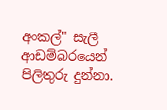අංකල්" සැලී ආඩම්බරයෙන් පිලිතුරු දුන්නා.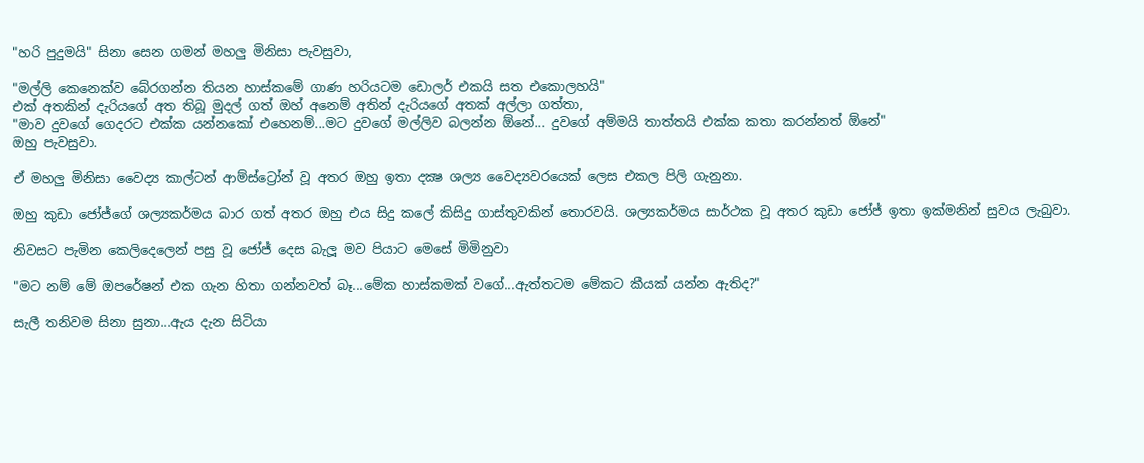"හරි පුදුමයි" සිනා සෙන ගමන් මහලු මිනිසා පැවසුවා,

"මල්ලි කෙනෙක්ව බේරගන්න තියන හාස්කමේ ගාණ හරියටම ඩොලර් එකයි සත එකොලහයි"
එක් අතකින් දැරියගේ අත තිබූ මුදල් ගත් ඔහ් අනෙම් අතින් දැරියගේ අතක් අල්ලා ගත්තා,
"මාව දුවගේ ගෙදරට එක්ක යන්නකෝ එහෙනම්...මට දුවගේ මල්ලිව බලන්න ඕනේ... දුවගේ අම්මයි තාත්තයි එක්ක කතා කරන්නත් ඕනේ"
ඔහු පැවසුවා.

ඒ මහලු මිනිසා වෛද්‍ය කාල්ටන් ආම්ස්ට්‍රෝන් වූ අතර ඔහු ඉතා දක්‍ෂ ශල්‍ය වෛද්‍යවරයෙක් ලෙස එකල පිලි ගැනුනා.

ඔහු කුඩා ජෝජ්ගේ ශල්‍යකර්මය බාර ගත් අතර ඔහු එය සිදු කලේ කිසිදු ගාස්තුවකින් තොරවයි. ශල්‍යකර්මය සාර්ථක වූ අතර කුඩා ජෝජ් ඉතා ඉක්මනින් සුවය ලැබුවා.

නිවසට පැමින කෙලිදෙලෙන් පසු වූ ජෝජ් දෙස බැලූ මව පියාට මෙසේ මිමිනුවා

"මට නම් මේ ඔපරේෂන් එක ගැන හිතා ගන්නවත් බෑ...මේක හාස්කමක් වගේ...ඇත්තටම මේකට කීයක් යන්න ඇතිද?"

සැලී තනිවම සිනා සුනා...ඇය දැන සිටියා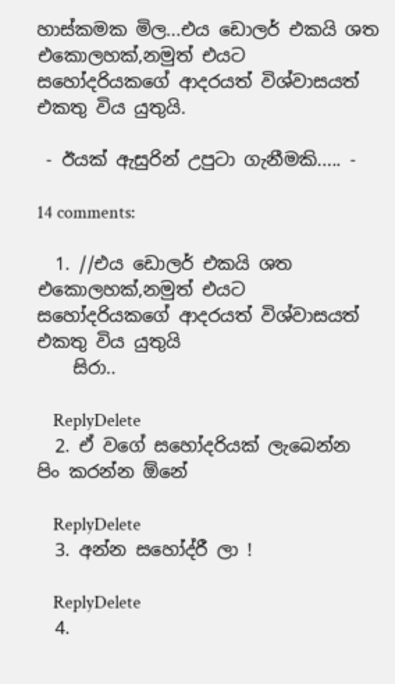හාස්කමක මිල...එය ඩොලර් එකයි ශත එකොලහක්,නමුත් එයට සහෝදරියකගේ ආදරයත් විශ්වාසයත් එකතු විය යුතුයි.

 - ඊයක් ඇසුරින් උපුටා ගැනීමකි..... -

14 comments:

  1. //එය ඩොලර් එකයි ශත එකොලහක්,නමුත් එයට සහෝදරියකගේ ආදරයත් විශ්වාසයත් එකතු විය යුතුයි
    සිරා..

    ReplyDelete
  2. ඒ වගේ සහෝදරියක් ලැබෙන්න පිං කරන්න ඕනේ

    ReplyDelete
  3. අන්න‍ සහෝද්රී ලා !

    ReplyDelete
  4.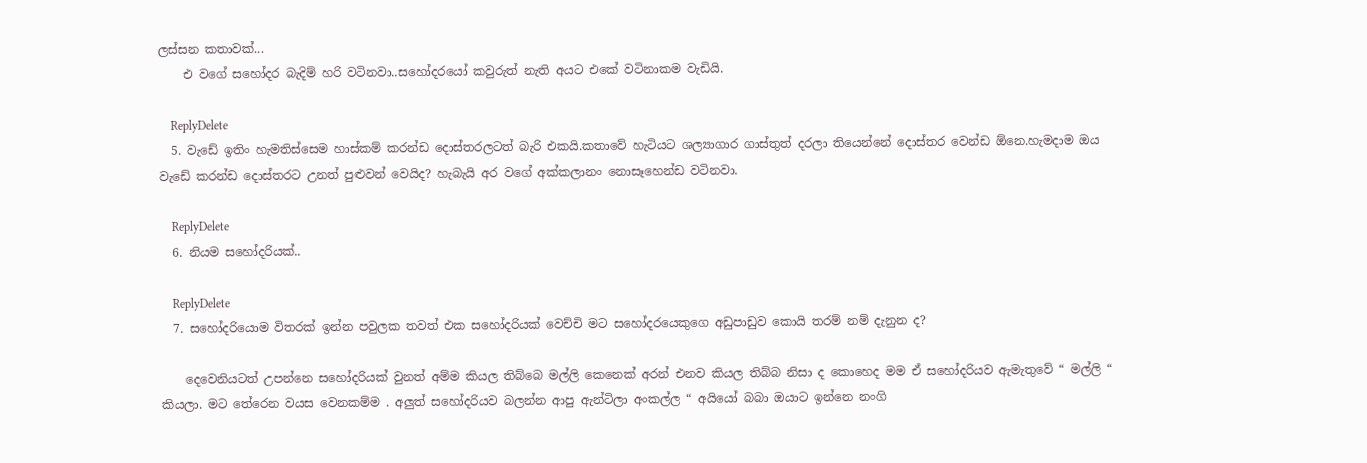ලස්සන කතාවක්...
    එ වගේ සහෝදර බැදිම් හරි වටිනවා..සහෝදරයෝ කවුරුත් නැති අයට එකේ වටිනාකම වැඩියි.

    ReplyDelete
  5. වැඩේ ඉතිං හැමතිස්සෙම හාස්කම් කරන්ඩ දොස්තරලටත් බැරි එකයි.කතාවේ හැටියට ශල්‍යාගාර ගාස්තුත් දරලා තියෙන්නේ දොස්තර වෙන්ඩ ඕනෙ.හැමදාම ඔය වැඩේ කරන්ඩ දොස්තරට උනත් පුළුවන් වෙයිද? හැබැයි අර වගේ අක්කලානං නොසෑහෙන්ඩ වටිනවා.

    ReplyDelete
  6. නියම සහෝදරියක්..

    ReplyDelete
  7. සහෝදරියොම විතරක් ඉන්න පවුලක තවත් එක සහෝදරියක් වෙච්චි මට සහෝදරයෙකුගෙ අඩුපාඩුව කොයි තරම් නම් දැනුන ද?

    දෙවෙනියටත් උපන්නෙ සහෝදරියක් වුනත් අම්ම කියල තිබ්බෙ මල්ලි කෙනෙක් අරන් එනව කියල තිබ්බ නිසා ද කොහෙද මම ඒ සහෝදරියව ඇමැතුවේ “ මල්ලි “ කියලා. මට තේරෙන වයස වෙනකම්ම . අලුත් සහෝදරියව බලන්න ආපු ඇන්ටිලා අංකල්ල “ අයියෝ බබා ඔයාට ඉන්නෙ නංගි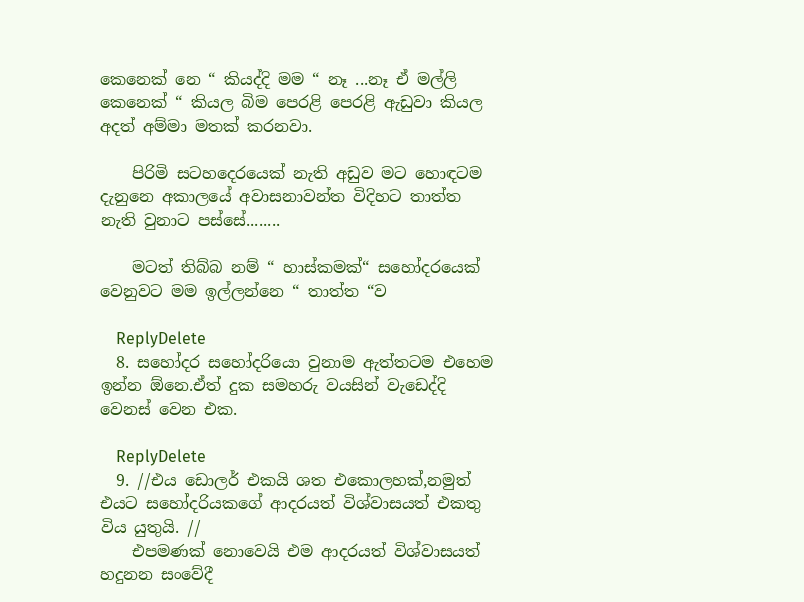කෙනෙක් නෙ “ කියද්දි මම “ නෑ ...නෑ ඒ මල්ලි කෙනෙක් “ කියල බිම පෙරළි පෙරළි ඇඩුවා කියල අදත් අම්මා මතක් කරනවා.

    පිරිමි සටහදෙරයෙක් නැති අඩුව මට හොඳටම දැනුනෙ අකාලයේ අවාසනාවන්ත විදිහට තාත්ත නැති වුනාට පස්සේ........

    මටත් තිබ්බ නම් “ හාස්කමක්“ සහෝදරයෙක් වෙනුවට මම ඉල්ලන්නෙ “ තාත්ත “ව

    ReplyDelete
  8. සහෝදර සහෝදරියො වුනාම ඇත්තටම එහෙම ඉන්න ඕනෙ.ඒත් දුක සමහරු වයසින් වැඩෙද්දි වෙනස් වෙන එක.

    ReplyDelete
  9. //එය ඩොලර් එකයි ශත එකොලහක්,නමුත් එයට සහෝදරියකගේ ආදරයත් විශ්වාසයත් එකතු විය යුතුයි. //
    එපමණක් නොවෙයි එම ආදරයත් විශ්වාසයත් හදුනන සංවේදී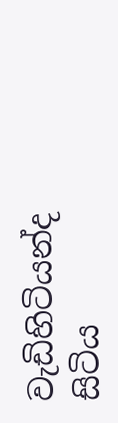වැඩිහිටියන්ද සිටිය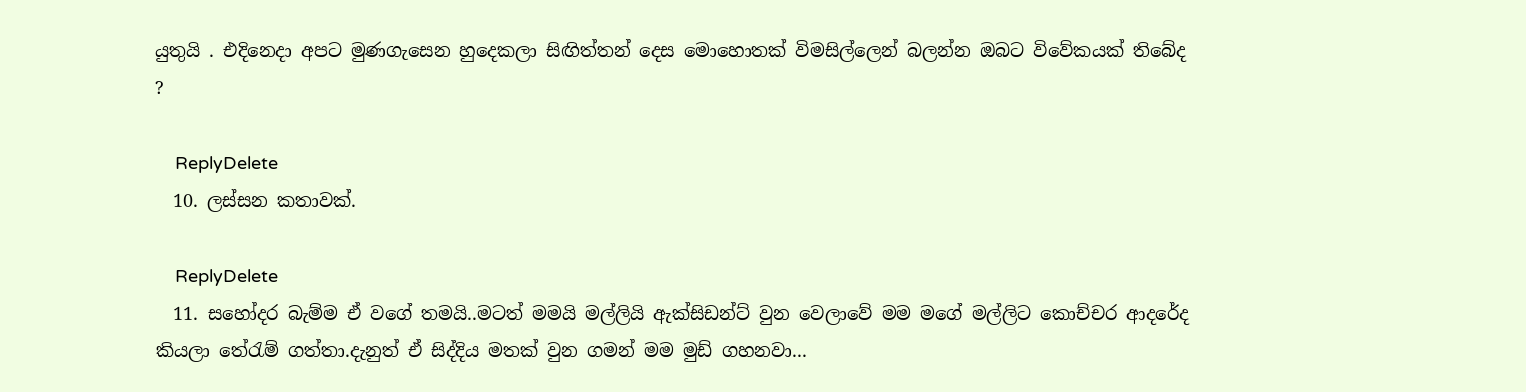යුතුයි . එදිනෙදා අපට මුණගැසෙන හුදෙකලා සිඟිත්තන් දෙස මොහොතක් විමසිල්ලෙන් බලන්න ඔබට විවේකයක් තිබේද ?

    ReplyDelete
  10. ලස්සන කතාවක්.

    ReplyDelete
  11. සහෝදර බැම්ම ඒ වගේ තමයි..මටත් මමයි මල්ලියි ඇක්සිඩන්ට් වුන වෙලාවේ මම මගේ මල්ලිට කොච්චර ආදරේද කියලා තේරැම් ගත්තා.දැනුත් ඒ සිද්දිය මතක් වුන ගමන් මම මුඩ් ගහනවා...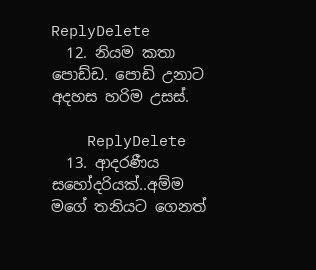ReplyDelete
  12. නියම කතා පොඩ්ඩ. පොඩි උනාට අදහස හරිම උසස්.

    ReplyDelete
  13. ආදරණීය සහෝදරියක්..අම්ම මගේ තනියට ගෙනත්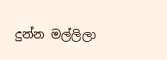දුන්න මල්ලිලා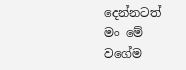දෙන්නටත් මං මේ වගේම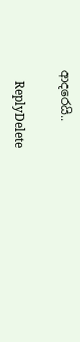ආදරෙයි..

    ReplyDelete